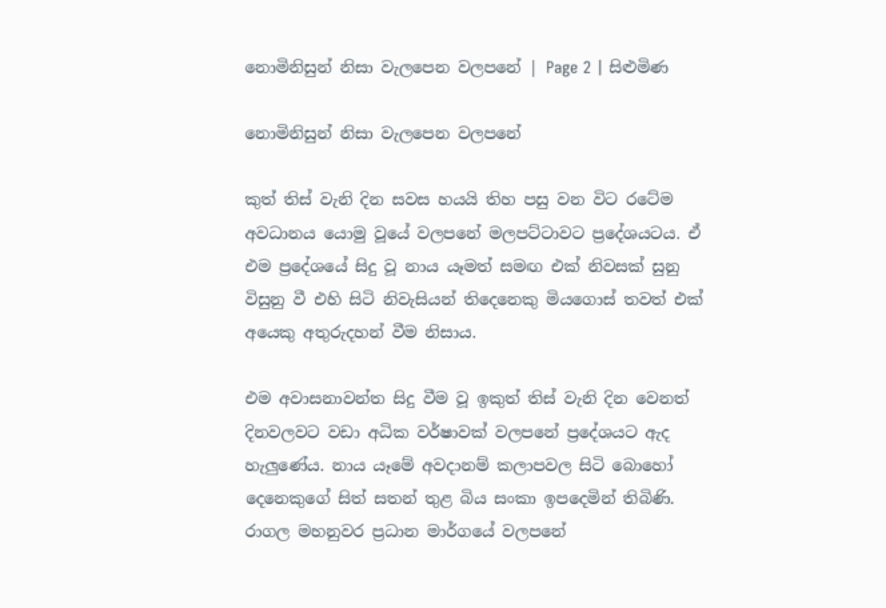නොමිනිසුන් නිසා වැලපෙන වලපනේ | Page 2 | සිළුමිණ

නොමිනිසුන් නිසා වැලපෙන වලපනේ

කුත් තිස් වැනි දින සවස හයයි තිහ පසු වන විට රටේම අවධානය යොමු වූයේ වලපනේ මලපට්ටාවට ප්‍රදේශයටය. ඒ එම ප්‍රදේශයේ සිදු වූ නාය යෑමත් සමඟ එක් නිවසක් සුනු විසුනු වී එහි සිටි නිවැසියන් තිදෙනෙකු මියගොස් තවත් එක් අයෙකු අතුරුදහන් වීම නිසාය.

එම අවාසනාවන්ත සිදු වීම වූ ඉකුත් තිස් වැනි දින වෙනත් දිනවලවට වඩා අධික වර්ෂාවක් වලපනේ ප්‍රදේශයට ඇද හැලුණේය. නාය යෑමේ අවදානම් කලාපවල සිටි බොහෝ දෙනෙකුගේ සිත් සතන් තුළ බිය සංකා ඉපදෙමින් තිබිණි. රාගල මහනුවර ප්‍රධාන මාර්ගයේ වලපනේ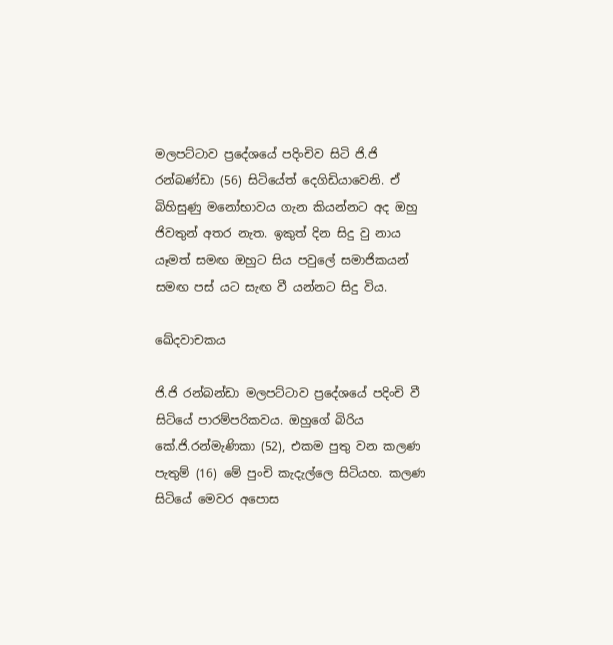මලපට්ටාව ප්‍රදේශයේ පදිංචිව සිටි ජි.ජි රන්බණ්ඩා (56) සිටියේත් දෙගිඩියාවෙනි. ඒ බිහිසුණු මනෝභාවය ගැන කියන්නට අද ඔහු ජිවතුන් අතර නැත. ඉකුත් දින සිදු වු නාය යෑමත් සමඟ ඔහුට සිය පවුලේ සමාජිකයන් සමඟ පස් යට සැඟ වී යන්නට සිදු විය.

ඛේදවාචකය

ජි.ජි රන්බන්ඩා මලපට්ටාව ප්‍රදේශයේ පදිංචි වී සිටියේ පාරම්පරිකවය. ඔහුගේ බිරිය කේ.ජි.රන්මැණිකා (52), එකම පුතු වන කලණ පැතුම් (16) මේ පුංචි කැදැල්ලෙ සිටියහ. කලණ සිටියේ මෙවර අපොස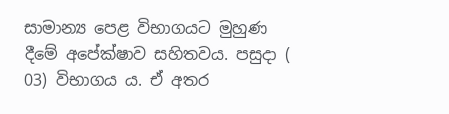සාමාන්‍ය පෙළ විභාගයට මුහුණ දීමේ අපේක්ෂාව සහිතවය. පසුදා ( 03) විභාගය ය. ඒ අතර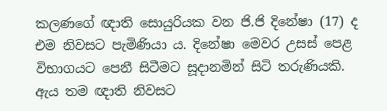කලණගේ ඥාති සොයුරියක වන ජි.ජි දිනේෂා (17) ද එම නිවසට පැමිණියා ය. දිනේෂා මෙවර උසස් පෙළ විභාගයට පෙනී සිටීමට සූදානමින් සිටි තරුණියකි. ඇය තම ඥාති නිවසට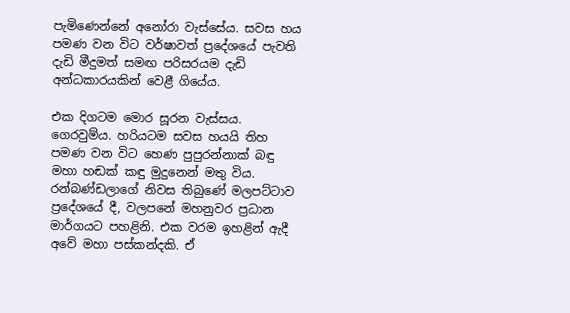පැමිණෙන්නේ අනෝරා වැස්සේය. සවස හය පමණ වන විට වර්ෂාවත් ප්‍රදේශයේ පැවති දැඩි මීදුමත් සමඟ පරිසරයම දැඩි අන්ධකාරයකින් වෙළී ගියේය.

එක දිගටම මොර සූරන වැස්සය. ගෙරවුම්ය. හරියටම සවස හයයි තිහ පමණ වන විට හෙණ පුපුරන්නාක් බඳු මහා හඬක් කඳු මුදුනෙන් මතු විය. රන්බණ්ඩලාගේ නිවස තිබුණේ මලපට්ටාව ප්‍රදේශයේ දී, වලපනේ මහනුවර ප්‍රධාන මාර්ගයට පහළිනි. එක වරම ඉහළින් ඇදී අවේ මහා පස්කන්දකි. ඒ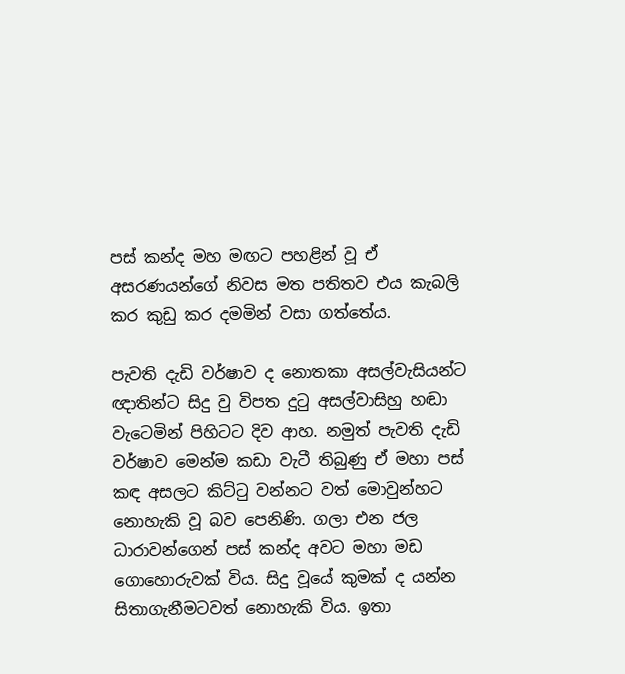පස් කන්ද මහ මඟට පහළින් වූ ඒ අසරණයන්ගේ නිවස මත පතිතව එය කැබලි කර කුඩු කර දමමින් වසා ගත්තේය.

පැවති ‍දැඩි වර්ෂාව ද නොතකා අසල්වැසියන්ට ඥාතින්ට සිදු වු විපත දුටු අසල්වාසිහු හඬා වැටෙමින් පිහිටට දිව ආහ. නමුත් පැවති දැඩි වර්ෂාව මෙන්ම කඩා වැටී තිබුණු ඒ මහා පස් කඳ අසලට කිට්ටු වන්නට වත් මොවුන්හට නොහැකි වූ බව පෙනිණි. ගලා එන ජල ධාරාවන්ගෙන් පස් කන්ද අවට මහා මඩ ගොහොරුවක් විය. සිදු වූයේ කුමක් ද යන්න සිතාගැනීමටවත් නොහැකි විය. ඉතා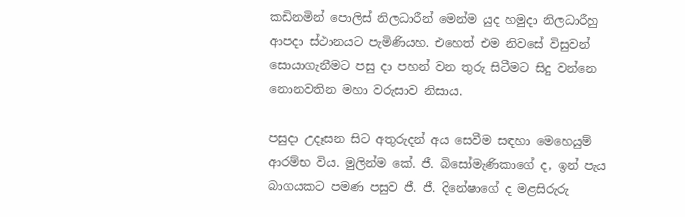කඩිනමින් පොලිස් නිලධාරීන් මෙන්ම යුද හමුදා නිලධාරීහු ආපදා ස්ථානයට පැමිණියහ. එහෙත් එම නිවසේ විසුවන් සොයාගැනීමට පසු දා පහන් වන තුරු සිටීමට සිදු වන්නෙ නොනවතින මහා වරුසාව නිසාය.

පසුදා උදෑසන සිට අතුරුදන් අය සෙවීම සඳහා මෙහෙයුම් ආරම්භ විය. මුලින්ම කේ. ජී. බිසෝමැණිකාගේ ද, ඉන් පැය බාගයකට පමණ පසුව ජී. ජී. දිනේෂාගේ ද මළසිරුරු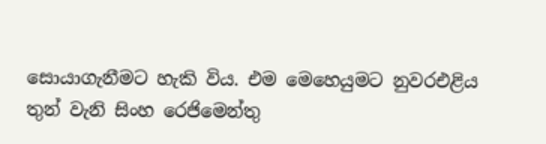සොයාගැනීමට හැකි විය. එම මෙහෙයුමට නුවරඑළිය තුන් වැනි සිංහ රෙජිමෙන්තු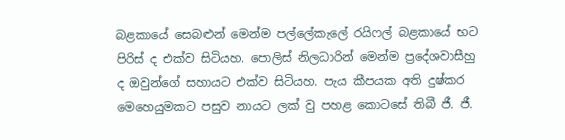බළකායේ සෙබළුන් මෙන්ම පල්ලේකැලේ රයිෆල් බළකායේ භට පිරිස් ද එක්ව සිටියහ. පොලිස් නිලධාරින් මෙන්ම ප්‍රදේශවාසීහු ද ඔවුන්ගේ සහායට එක්ව සිටියහ. පැය කීපයක අති දුෂ්කර මෙහෙයුමකට පසුව නායට ලක් වු පහළ කොටසේ තිබී ජී. ජී.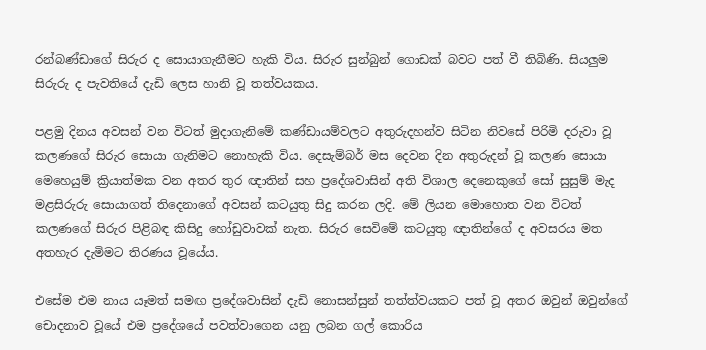රන්බණ්ඩාගේ සිරුර ද සොයාගැනීමට හැකි විය. සිරුර සුන්බුන් ගොඩක් බවට පත් වී තිබිණි. සියලුම සිරුරු ද පැවතියේ දැඩි ලෙස හානි වූ තත්වයකය.

පළමු දිනය අවසන් වන විටත් මුදාගැනිමේ කණ්ඩායම්වලට අතුරුදහන්ව සිටින නිවසේ පිරිමි දරුවා වූ කලණගේ සිරුර සොයා ගැනිමට නොහැකි විය. දෙසැම්බර් මස දෙවන දින අතුරුදන් වූ කලණ සොයා මෙහෙයුම් ක්‍රියාත්මක වන අතර තුර ඥාතින් සහ ප්‍රදේශවාසින් අති විශාල දෙනෙකුගේ සෝ සුසුම් මැද මළසිරුරු සොයාගත් තිදෙනාගේ අවසන් කටයුතු සිදු කරන ලදි. මේ ලියන මොහොත වන විටත් කලණගේ සිරුර පිළිබඳ කිසිදු හෝඩුවාවක් නැත. සිරුර සෙවිමේ කටයුතු ඥාතින්ගේ ද අවසරය මත අතහැර දැමිමට තිරණය වූයේය.

එසේම එම නාය යෑමත් සමඟ ප්‍රදේශවාසින් දැඩි නොසන්සුන් තත්ත්වයකට පත් වූ අතර ඔවුන් ඔවුන්ගේ චොදනාව වූයේ එම ප්‍රදේශයේ පවත්වාගෙන යනු ලබන ගල් කොරිය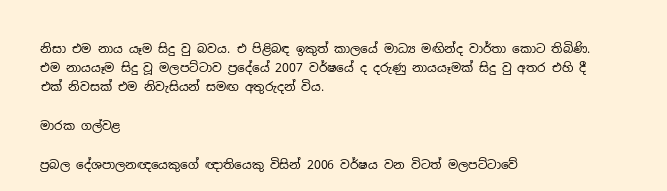නිසා එම නාය යෑම සිදු වු බවය. එ පිළිබඳ ඉකුත් කාලයේ මාධ්‍ය මඟින්ද වාර්තා කොට තිබිණි. එම නායයෑම සිදු වූ මලපට්ටාව ප්‍රදේයේ 2007 වර්ෂයේ ද දරුණු නායයෑමක් සිදු වු අතර එහි දී එක් නිවසක් එම නිවැසියන් සමඟ අතුරුදන් විය.

මාරක ගල්වළ

ප්‍රබල දේශපාලනඥයෙකුගේ ඥාතියෙකු විසින් 2006 වර්ෂය වන විටත් මලපට්ටාවේ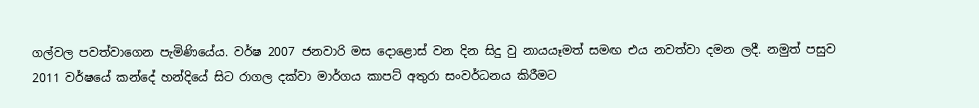ගල්වල පවත්වාගෙන පැමිණියේය. වර්ෂ 2007 ජනවාරි මස දොළොස් වන දින සිදු වු නායයෑමත් සමඟ එය නවත්වා දමන ලදී. නමුත් පසුව 2011 වර්ෂයේ කන්දේ හන්දියේ සිට රාගල දක්වා මාර්ගය කාපට් අතුරා සංවර්ධනය කිරීමට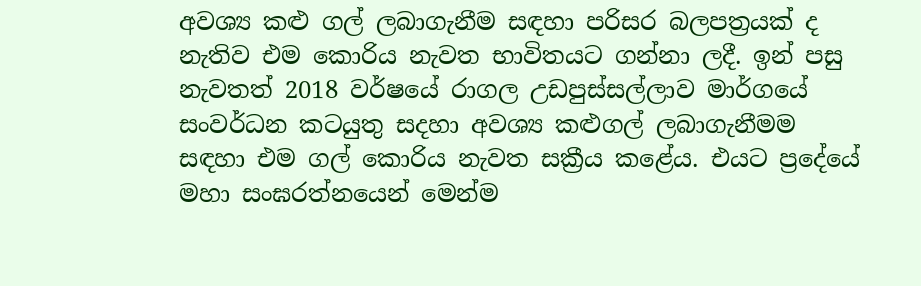අවශ්‍ය කළු ගල් ලබාගැනීම සඳහා පරිසර බලපත්‍රයක් ද නැතිව එම කොරිය නැවත භාවිතයට ගන්නා ලදී. ඉන් පසු නැවතත් 2018 වර්ෂයේ රාගල උඩපුස්සල්ලාව මාර්ගයේ සංවර්ධන කටයුතු සදහා අවශ්‍ය කළුගල් ලබාගැනීමම සඳහා එම ගල් කොරිය නැවත සක්‍රීය කළේය. එයට ප්‍රදේයේ මහා සංඝරත්නයෙන් මෙන්ම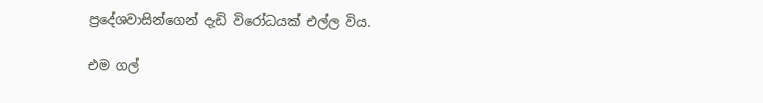ප්‍රදේශවාසින්ගෙන් දැඩි විරෝධයක් එල්ල විය.

එම ගල්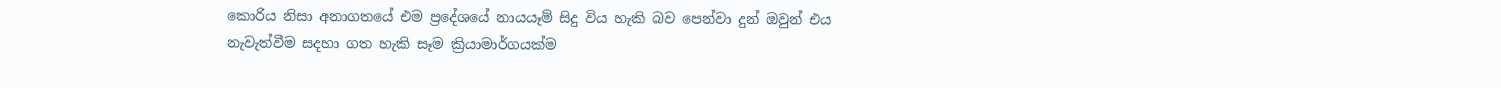කොරිය නිසා අනාගතයේ එම ප්‍රදේශයේ නායයෑම් සිදු විය හැකි බව පෙන්වා දුන් ඔවුන් එය නැවැත්වීම සදහා ගත හැකි සෑම ක්‍රියාමාර්ගයක්ම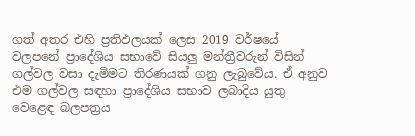ගත් අතර එහි ප්‍රතිඵලයක් ලෙස 2019 වර්ෂයේ වලපනේ ප්‍රාදේශිය සභාවේ සියලු මන්ත්‍රීවරුන් විසින් ගල්වල වසා දැමිමට තිරණයක් ගනු ලැබුවේය. ඒ අනුව එම ගල්වල සඳහා ප්‍රාදේශිය සභාව ලබාදිය යුතු වෙළෙඳ බලපත්‍රය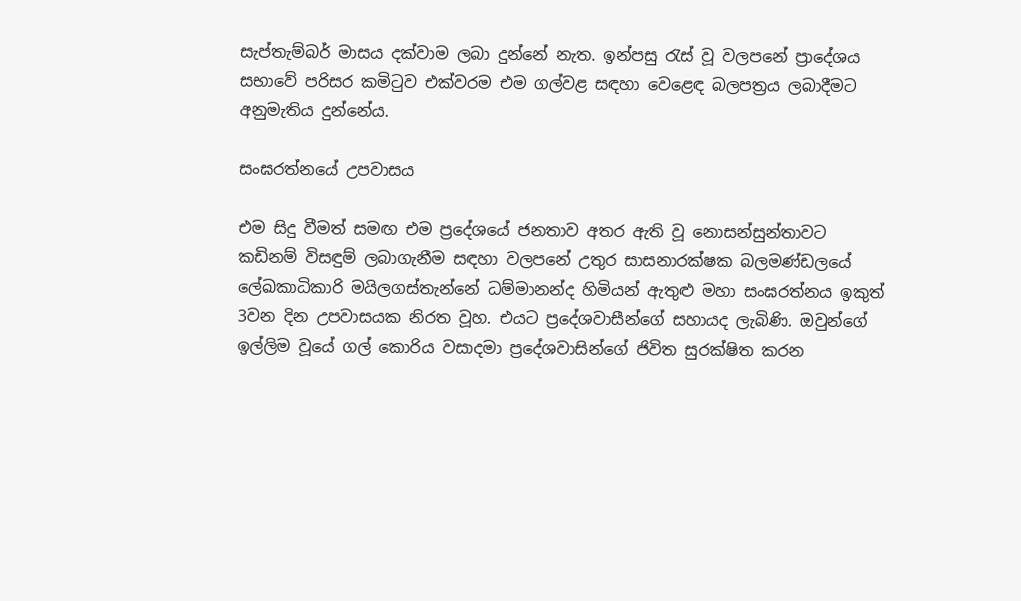සැප්තැම්බර් මාසය දක්වාම ලබා දුන්නේ නැත. ඉන්පසු රැස් වූ වලපනේ ප්‍රාදේශය සභාවේ පරිසර කමිටුව එක්වරම එම ගල්වළ සඳහා වෙළෙඳ බලපත්‍රය ලබාදීමට අනුමැතිය දුන්නේය.

සංඝරත්නයේ උපවාසය

එම සිදු වීමත් සමඟ එම ප්‍රදේශයේ ජනතාව අතර ඇති වූ නොසන්සුන්තාවට කඩිනම් විසඳුම් ලබාගැනීම සඳහා වලපනේ උතුර සාසනාරක්ෂක බලමණ්ඩලයේ ලේඛකාධිකාරි මයිලගස්තැන්නේ ධම්මානන්ද හිමියන් ඇතුළු මහා සංඝරත්නය ඉකුත් 3වන දින උපවාසයක නිරත වූහ. එයට ප්‍රදේශවාසීන්ගේ සහායද ලැබිණි. ඔවුන්ගේ ඉල්ලිම වූයේ ගල් කොරිය වසාදමා ප්‍රදේශවාසින්ගේ ජිවිත සුරක්ෂිත කරන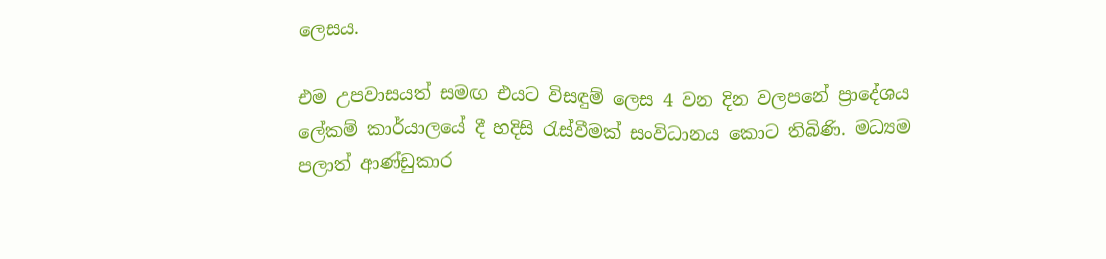ලෙසය.

එම උපවාසයත් සමඟ එයට විසඳුම් ලෙස 4 වන දින වලපනේ ප්‍රාදේශය ලේකම් කාර්යාලයේ දී හදිසි රැස්වීමක් සංවිධානය කොට තිබිණි. මධ්‍යම පලාත් ආණ්ඩුකාර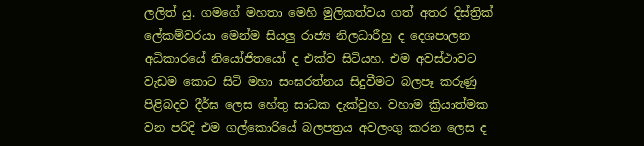ලලිත් යු. ගමගේ මහතා මෙහි මුලිකත්වය ගත් අතර දිස්ත්‍රික් ලේකම්වරයා මෙන්ම සියලු රාජ්‍ය නිලධාරීහු ද දෙශපාලන අධිකාරයේ නියෝජිතයෝ ද එක්ව සිටියහ. එම අවස්ථාවට වැඩම කොට සිටි මහා සංඝරත්නය සිදුවීමට බලපෑ කරුණු පිළිබදව දීර්ඝ ලෙස හේතු සාධක දැක්වුහ. වහාම ක්‍රියාත්මක වන පරිදි‍ එම ගල්කොරියේ බලපත්‍රය අවලංගු කරන ලෙස ද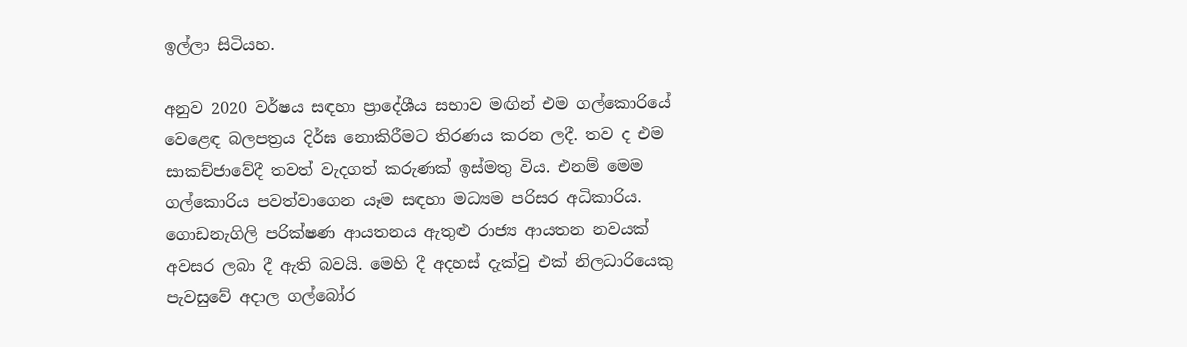ඉල්ලා සිටියහ.

අනුව 2020 වර්ෂය සඳහා ප්‍රාදේශීය සභාව මඟින් එම ගල්කොරියේ වෙළෙඳ බලපත්‍රය දිර්ඝ නොකිරීමට තිරණය කරන ලදී. තව ද එම සාකච්ජාවේදී තවත් වැදගත් කරුණක් ඉස්මතු විය. එනම් මෙම ගල්කොරිය පවත්වාගෙන යෑම සඳහා මධ්‍යම පරිසර අධිකාරිය. ගොඩනැගිලි පරික්ෂණ ආයතනය ඇතුළු රාජ්‍ය ආයතන නවයක් අවසර ලබා දී ඇති බවයි. මෙහි දී අදහස් දැක්වු එක් නිලධාරියෙකු පැවසුවේ අදාල ගල්බෝර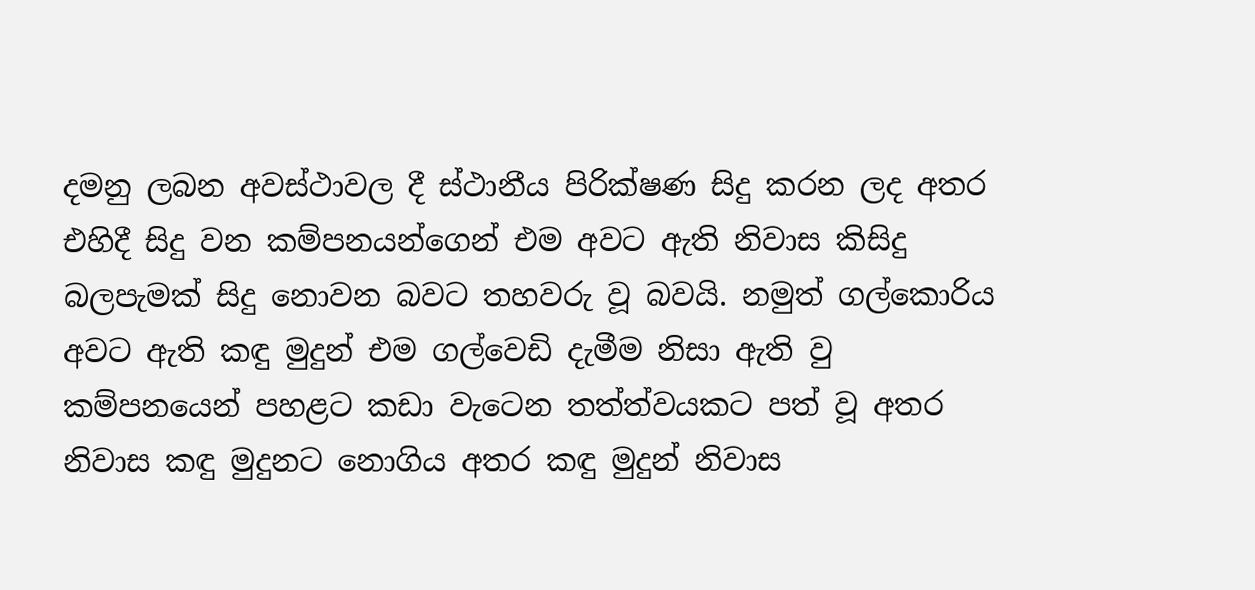දමනු ලබන අවස්ථාවල දී ස්ථානීය පිරික්ෂණ සිදු කරන ලද අතර එහිදී සිදු වන කම්පනයන්ගෙන් එම අවට ඇති නිවාස කිසිදු බලපැමක් සිදු නොවන බවට තහවරු වූ බවයි. නමුත් ගල්කොරිය අවට ඇති කඳු මුදුන් එම ගල්වෙඩි දැමීම නිසා ඇති වු කම්පනයෙන් පහළට කඩා වැටෙන තත්ත්වයකට පත් වූ අතර නිවාස කඳු මුදුනට නොගිය අතර කඳු මුදුන් නිවාස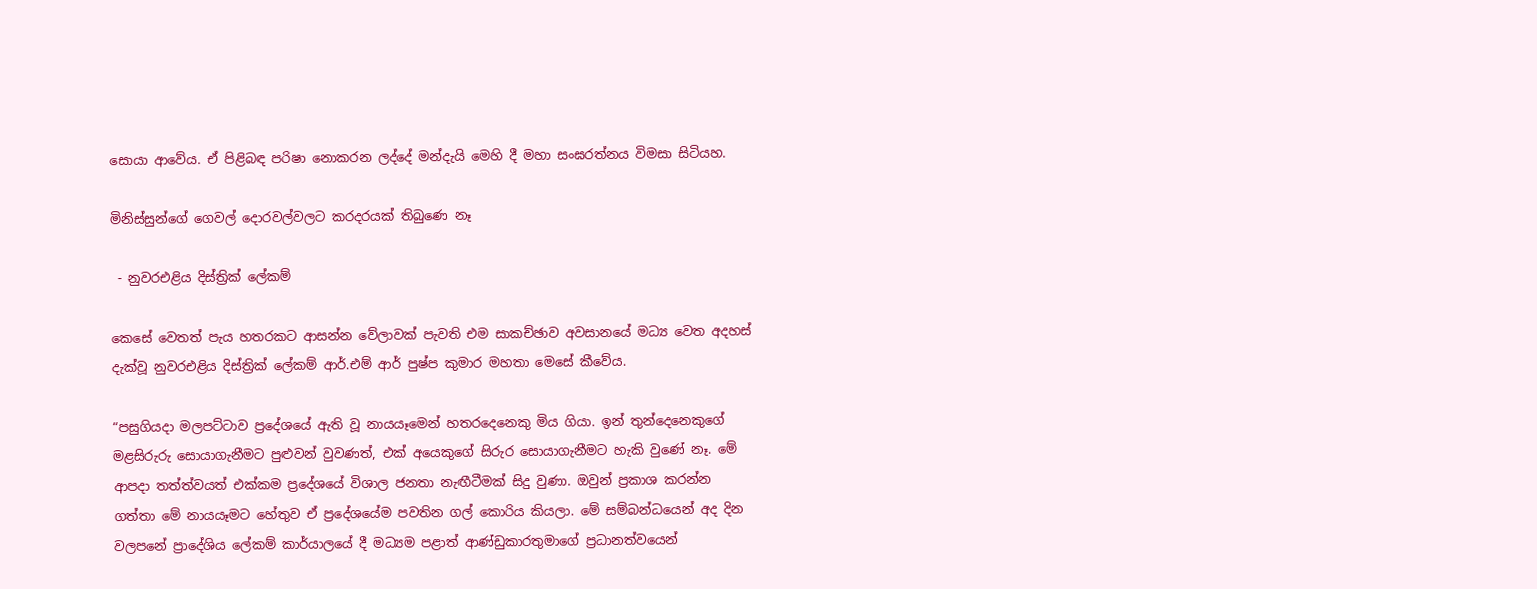සොයා ආවේය. ඒ පිළිබඳ පරිෂා නොකරන ලද්දේ මන්දැයි මෙහි දී මහා සංඝරත්නය විමසා සිටියහ.

මිනිස්සුන්ගේ ගෙවල් දොරවල්වලට කරදරයක් තිබුණෙ නෑ

 - නුවරඑළිය දිස්ත්‍රික් ලේකම්

කෙසේ වෙතත් පැය හතරකට ආසන්න වේලාවක් පැවති එම සාකච්ඡාව අවසානයේ මධ්‍ය වෙත අදහස් දැක්වූ නුවරඑළිය දිස්ත්‍රික් ලේකම් ආර්.එම් ආර් පුෂ්ප කුමාර මහතා මෙසේ කීවේය.

“පසුගියදා මලපට්ටාව ප්‍රදේශයේ ඇති වූ නායයෑමෙන් හතරදෙනෙකු මිය ගියා. ඉන් තුන්දෙනෙකුගේ මළසිරුරු සොයාගැනීමට පුළුවන් වුවණත්, එක් අයෙකුගේ සිරුර සොයාගැනීමට හැකි වුණේ නෑ. මේ ආපදා තත්ත්වයත් එක්කම ප්‍රදේශයේ විශාල ජනතා නැඟීටීමක් සිදු වුණා. ඔවුන් ප්‍රකාශ කරන්න ගත්තා මේ නායයෑමට හේතුව ඒ ප්‍රදේශයේම පවතින ගල් කොරිය කියලා. මේ සම්බන්ධයෙන් අද දින වලපනේ ප්‍රාදේශිය ලේකම් කාර්යාලයේ දී මධ්‍යම පළාත් ආණ්ඩුකාරතුමාගේ ප්‍රධානත්වයෙන්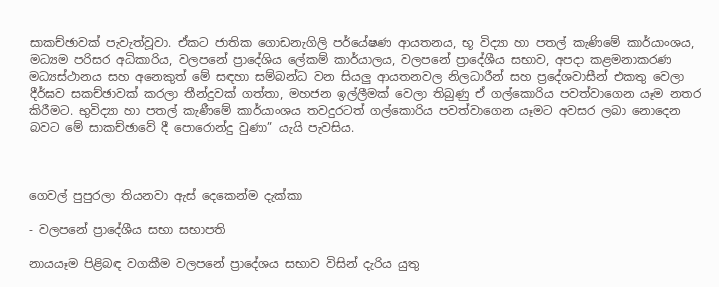සාකච්ඡාවක් පැවැත්වූවා. ඒකට ජාතික ගොඩනැගිලි පර්යේෂණ ආයතනය, භූ විද්‍යා හා පතල් කැණිමේ කාර්යාංශය, මධ්‍යම පරිසර අධිකාරිය, වලපනේ ප්‍රාදේශිය ලේකම් කාර්යාලය, වලපනේ ප්‍රාදේශීය සභාව, අපදා කළමනාකරණ මධ්‍යස්ථානය සහ අනෙකුත් මේ සඳහා සම්බන්ධ වන සියලු ආයතනවල නිලධාරීන් සහ ප්‍රදේශවාසීන් එකතු වෙලා දීර්ඝව සකච්ඡාවක් කරලා තීන්දුවක් ගත්තා, මහජන ඉල්ලීමක් වෙලා තිබුණු ඒ ගල්කොරිය පවත්වාගෙන යෑම නතර කිරීමට. භුවිද්‍යා හා පතල් කැණීමේ කාර්යාංශය තවදුරටත් ගල්කොරිය පවත්වාගෙන යෑමට අවසර ලබා නොදෙන බවට මේ සාකච්ඡාවේ දී පොරොන්දු වුණා” යැයි පැවසිය.



ගෙවල් පුපුරලා තියනවා ඇස් දෙකෙන්ම දැක්කා

- වලපනේ ප්‍රාදේශීය සභා සභාපති

නායයෑම පිළිබඳ වගකීම වලපනේ ප්‍රාදේශය සභාව විසින් දැරිය යුතු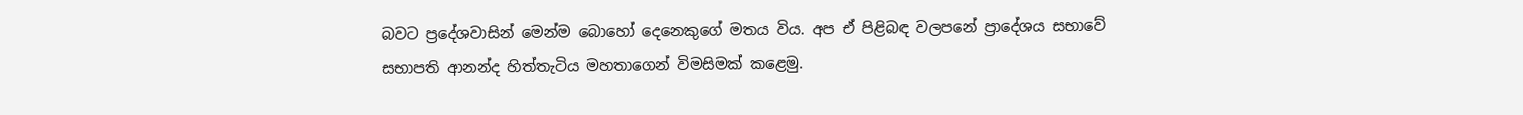බවට ප්‍රදේශවාසින් මෙන්ම බොහෝ දෙනෙකුගේ මතය විය. අප ඒ පිළිබඳ වලපනේ ප්‍රාදේශය සභාවේ සභාපති ආනන්ද හිත්තැටිය මහතාගෙන් විමසිමක් කළෙමු.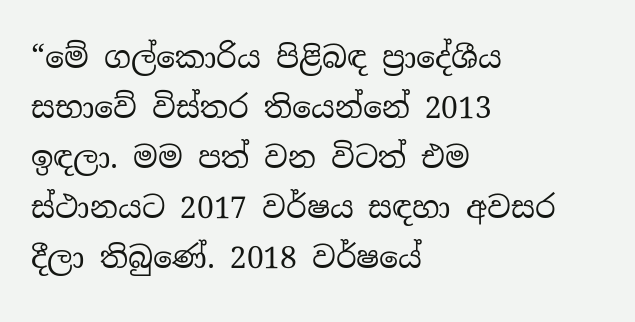“මේ ගල්කොරිය පිළිබඳ ප්‍රාදේශීය සභාවේ විස්තර තියෙන්නේ 2013 ඉඳලා. මම පත් වන විටත් එම ස්ථානයට 2017 වර්ෂය සඳහා අවසර දීලා තිබුණේ. 2018 වර්ෂයේ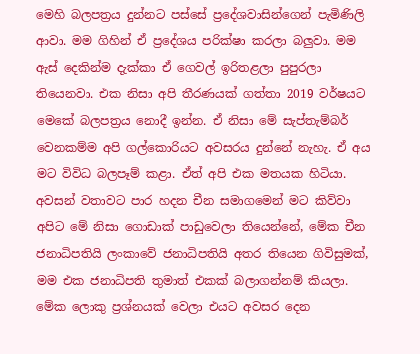මෙහි බලපත්‍රය දුන්නට පස්සේ ප්‍රදේශවාසින්ගෙන් පැමිණිලි ආවා. මම ගිහින් ඒ ප්‍රදේශය පරික්ෂා කරලා බලුවා. මම ඇස් දෙකින්ම දැක්කා ඒ ගෙවල් ඉරිතළලා පුපුරලා තියෙනවා. එක නිසා අපි තීරණයක් ගත්තා 2019 වර්ෂයට මෙකේ බලපත්‍රය නොදී ඉන්න. ඒ නිසා මේ සැප්තැම්බර් වෙනකම්ම අපි ගල්කොරියට අවසරය දුන්නේ නැහැ. ඒ අය මට විවිධ බලපෑම් කළා. ඒත් අපි එක මතයක හිටියා. අවසන් වතාවට පාර හදන චීන සමාගමෙන් මට කිව්වා අපිට මේ නිසා ගොඩාක් පාඩුවෙලා තියෙන්නේ, මේක චීන ජනාධිපතියි ලංකා‍වේ ජනාධිපතියි අතර තියෙන ගිවිසුමක්, මම එක ජනාධිපති තුමාත් එකක් බලාගන්නම් කියලා. මේක ලොකු ප්‍රශ්නයක් වෙලා එයට අවසර දෙන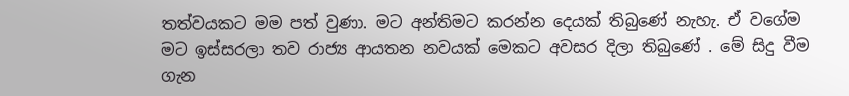තත්වයකට මම පත් වුණා. මට අන්තිමට කරන්න දෙයක් තිබුණේ නැහැ. ඒ වගේම මට ඉස්සරලා තව රාජ්‍ය ආයතන නවයක් මෙකට අවසර දිලා තිබුණේ . මේ සිදු වීම ගැන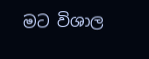මට විශාල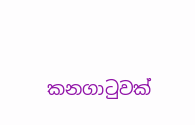කනගාටුවක්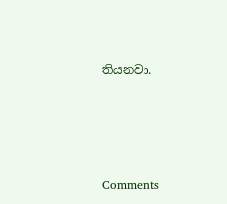තියනවා.







Comments